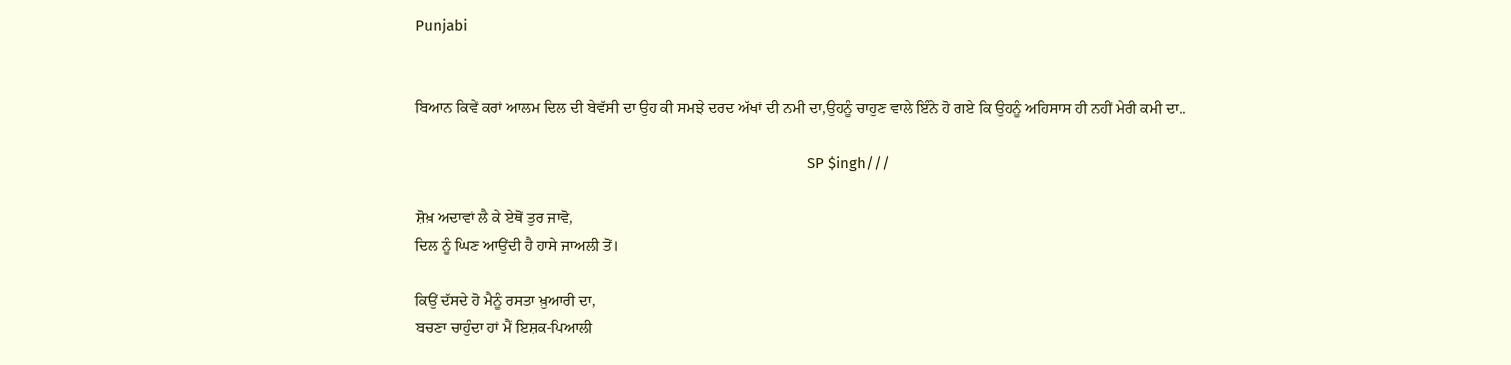Punjabi


ਬਿਆਨ ਕਿਵੇਂ ਕਰਾਂ ਆਲਮ ਦਿਲ ਦੀ ਬੇਵੱਸੀ ਦਾ ਉਹ ਕੀ ਸਮਝੇ ਦਰਦ ਅੱਖਾਂ ਦੀ ਨਮੀ ਦਾ,ਉਹਨੂੰ ਚਾਹੁਣ ਵਾਲੇ ਇੰਨੇ ਹੋ ਗਏ ਕਿ ਉਹਨੂੰ ਅਹਿਸਾਸ ਹੀ ਨਹੀਂ ਮੇਰੀ ਕਮੀ ਦਾ..

                                                                                                  SP $ingh///

ਸ਼ੋਖ਼ ਅਦਾਵਾਂ ਲੈ ਕੇ ਏਥੋਂ ਤੁਰ ਜਾਵੋ,
ਦਿਲ ਨੂੰ ਘਿਣ ਆਉਂਦੀ ਹੈ ਹਾਸੇ ਜਾਅਲੀ ਤੋਂ।

ਕਿਉਂ ਦੱਸਦੇ ਹੋ ਮੈਨੂੰ ਰਸਤਾ ਖ਼ੁਆਰੀ ਦਾ,
ਬਚਣਾ ਚਾਹੁੰਦਾ ਹਾਂ ਮੈਂ ਇਸ਼ਕ-ਪਿਆਲੀ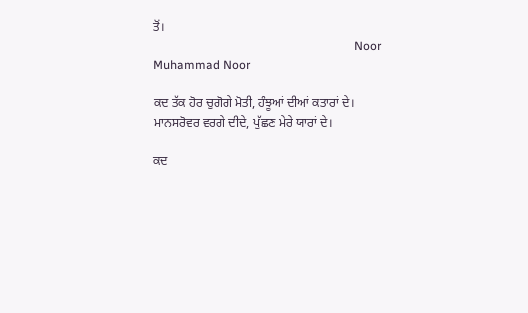ਤੋਂ।
                                                                   Noor Muhammad Noor

ਕਦ ਤੱਕ ਹੋਰ ਚੁਗੋਗੇ ਮੋਤੀ, ਹੰਝੂਆਂ ਦੀਆਂ ਕਤਾਰਾਂ ਦੇ।
ਮਾਨਸਰੋਵਰ ਵਰਗੇ ਦੀਦੇ, ਪੁੱਛਣ ਮੇਰੇ ਯਾਰਾਂ ਦੇ।

ਕਦ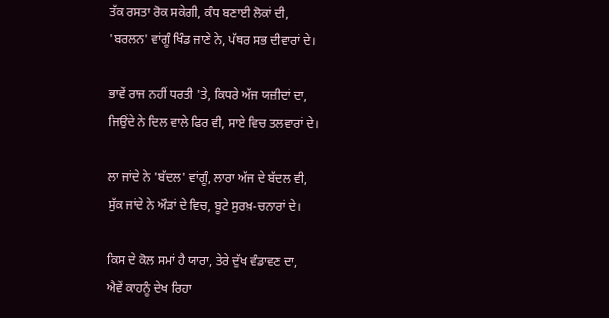ਤੱਕ ਰਸਤਾ ਰੋਕ ਸਕੇਗੀ, ਕੰਧ ਬਣਾਈ ਲੋਕਾਂ ਦੀ,
'ਬਰਲਨ' ਵਾਂਗੂੰ ਖਿੰਡ ਜਾਣੇ ਨੇ, ਪੱਥਰ ਸਭ ਦੀਵਾਰਾਂ ਦੇ।

ਭਾਵੇਂ ਰਾਜ ਨਹੀਂ ਧਰਤੀ 'ਤੇ, ਕਿਧਰੇ ਅੱਜ ਯਜ਼ੀਦਾਂ ਦਾ,
ਜਿਉਂਦੇ ਨੇ ਦਿਲ ਵਾਲੇ ਫਿਰ ਵੀ, ਸਾਏ ਵਿਚ ਤਲਵਾਰਾਂ ਦੇ।

ਲਾ ਜਾਂਦੇ ਨੇ 'ਬੱਦਲ' ਵਾਂਗੂੰ, ਲਾਰਾ ਅੱਜ ਦੇ ਬੱਦਲ ਵੀ,
ਸੁੱਕ ਜਾਂਦੇ ਨੇ ਔੜਾਂ ਦੇ ਵਿਚ, ਬੂਟੇ ਸੁਰਖ਼-ਚਨਾਰਾਂ ਦੇ।

ਕਿਸ ਦੇ ਕੋਲ ਸਮਾਂ ਹੈ ਯਾਰਾ, ਤੇਰੇ ਦੁੱਖ ਵੰਡਾਵਣ ਦਾ,
ਐਵੇਂ ਕਾਹਨੂੰ ਦੇਖ ਰਿਹਾ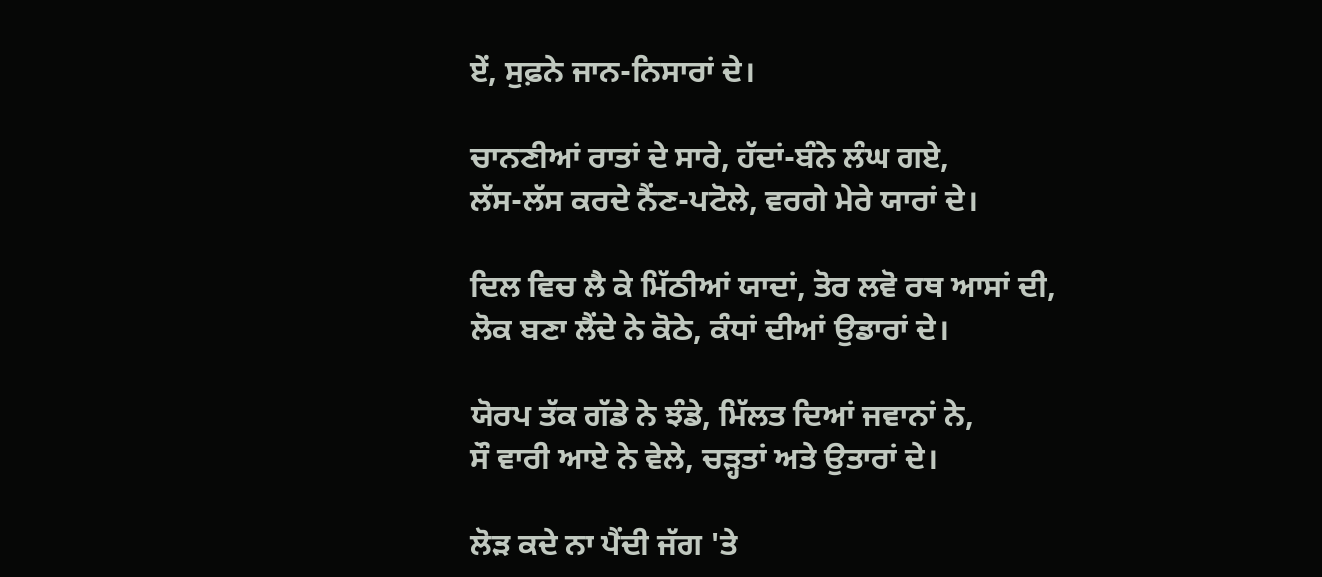ਏਂ, ਸੁਫ਼ਨੇ ਜਾਨ-ਨਿਸਾਰਾਂ ਦੇ।

ਚਾਨਣੀਆਂ ਰਾਤਾਂ ਦੇ ਸਾਰੇ, ਹੱਦਾਂ-ਬੰਨੇ ਲੰਘ ਗਏ,
ਲੱਸ-ਲੱਸ ਕਰਦੇ ਨੈਂਣ-ਪਟੋਲੇ, ਵਰਗੇ ਮੇਰੇ ਯਾਰਾਂ ਦੇ।

ਦਿਲ ਵਿਚ ਲੈ ਕੇ ਮਿੱਠੀਆਂ ਯਾਦਾਂ, ਤੋਰ ਲਵੋ ਰਥ ਆਸਾਂ ਦੀ,
ਲੋਕ ਬਣਾ ਲੈਂਦੇ ਨੇ ਕੋਠੇ, ਕੰਧਾਂ ਦੀਆਂ ਉਡਾਰਾਂ ਦੇ।

ਯੋਰਪ ਤੱਕ ਗੱਡੇ ਨੇ ਝੰਡੇ, ਮਿੱਲਤ ਦਿਆਂ ਜਵਾਨਾਂ ਨੇ,
ਸੌ ਵਾਰੀ ਆਏ ਨੇ ਵੇਲੇ, ਚੜ੍ਹਤਾਂ ਅਤੇ ਉਤਾਰਾਂ ਦੇ।

ਲੋੜ ਕਦੇ ਨਾ ਪੈਂਦੀ ਜੱਗ 'ਤੇ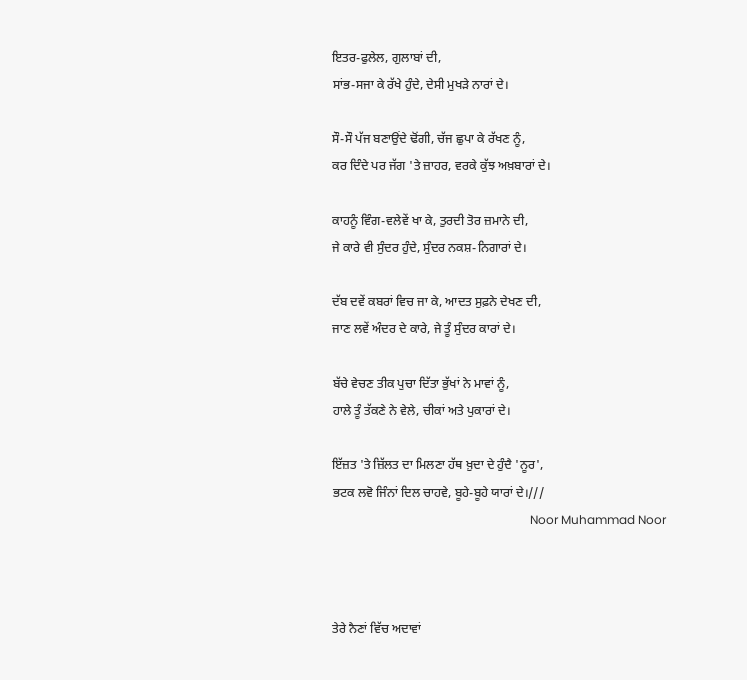ਇਤਰ-ਫੁਲੇਲ, ਗੁਲਾਬਾਂ ਦੀ,
ਸਾਂਭ-ਸਜਾ ਕੇ ਰੱਖੇ ਹੁੰਦੇ, ਦੇਸੀ ਮੁਖੜੇ ਨਾਰਾਂ ਦੇ।

ਸੌ-ਸੌ ਪੱਜ ਬਣਾਉਂਦੇ ਢੋਂਗੀ, ਚੱਜ ਛੁਪਾ ਕੇ ਰੱਖਣ ਨੂੰ,
ਕਰ ਦਿੰਦੇ ਪਰ ਜੱਗ 'ਤੇ ਜ਼ਾਹਰ, ਵਰਕੇ ਕੁੱਝ ਅਖ਼ਬਾਰਾਂ ਦੇ।

ਕਾਹਨੂੰ ਵਿੰਗ-ਵਲੇਵੇਂ ਖਾ ਕੇ, ਤੁਰਦੀ ਤੋਰ ਜ਼ਮਾਨੇ ਦੀ,
ਜੇ ਕਾਰੇ ਵੀ ਸੁੰਦਰ ਹੁੰਦੇ, ਸੁੰਦਰ ਨਕਸ਼-ਨਿਗਾਰਾਂ ਦੇ।

ਦੱਬ ਦਵੇਂ ਕਬਰਾਂ ਵਿਚ ਜਾ ਕੇ, ਆਦਤ ਸੁਫ਼ਨੇ ਦੇਖਣ ਦੀ,
ਜਾਣ ਲਵੇਂ ਅੰਦਰ ਦੇ ਕਾਰੇ, ਜੇ ਤੂੰ ਸੁੰਦਰ ਕਾਰਾਂ ਦੇ।

ਬੱਚੇ ਵੇਚਣ ਤੀਕ ਪੁਚਾ ਦਿੱਤਾ ਭੁੱਖਾਂ ਨੇ ਮਾਵਾਂ ਨੂੰ,
ਹਾਲੇ ਤੂੰ ਤੱਕਣੇ ਨੇ ਵੇਲੇ, ਚੀਕਾਂ ਅਤੇ ਪੁਕਾਰਾਂ ਦੇ।

ਇੱਜ਼ਤ 'ਤੇ ਜ਼ਿੱਲਤ ਦਾ ਮਿਲਣਾ ਹੱਥ ਖ਼ੁਦਾ ਦੇ ਹੁੰਦੈ 'ਨੂਰ',
ਭਟਕ ਲਵੋ ਜਿੰਨਾਂ ਦਿਲ ਚਾਹਵੇ, ਬੂਹੇ-ਬੂਹੇ ਯਾਰਾਂ ਦੇ।///
                                                                  Noor Muhammad Noor



ਤੇਰੇ ਨੈਣਾਂ ਵਿੱਚ ਅਦਾਵਾਂ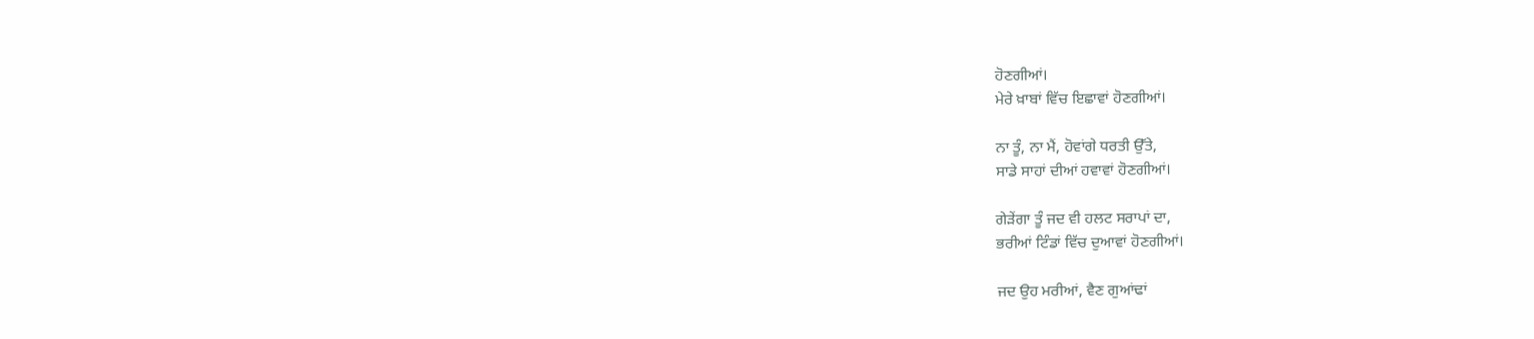ਹੋਣਗੀਆਂ।
ਮੇਰੇ ਖ਼ਾਬਾਂ ਵਿੱਚ ਇਛਾਵਾਂ ਹੋਣਗੀਆਂ।

ਨਾ ਤੂੰ, ਨਾ ਮੈਂ, ਹੋਵਾਂਗੇ ਧਰਤੀ ਉੱਤੇ,
ਸਾਡੇ ਸਾਹਾਂ ਦੀਆਂ ਹਵਾਵਾਂ ਹੋਣਗੀਆਂ।

ਗੇੜੇਂਗਾ ਤੂੰ ਜਦ ਵੀ ਹਲਟ ਸਰਾਪਾਂ ਦਾ,
ਭਰੀਆਂ ਟਿੰਡਾਂ ਵਿੱਚ ਦੁਆਵਾਂ ਹੋਣਗੀਆਂ।

ਜਦ ਉਹ ਮਰੀਆਂ, ਵੈਣ ਗੁਆਂਢਾਂ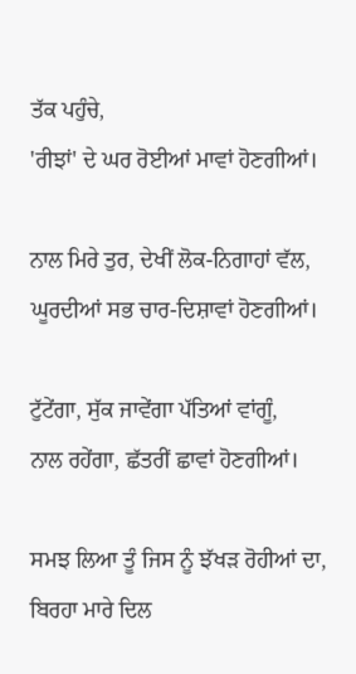ਤੱਕ ਪਹੁੰਚੇ,
'ਰੀਝਾਂ' ਦੇ ਘਰ ਰੋਈਆਂ ਮਾਵਾਂ ਹੋਣਗੀਆਂ।

ਨਾਲ ਮਿਰੇ ਤੁਰ, ਦੇਖੀਂ ਲੋਕ-ਨਿਗਾਹਾਂ ਵੱਲ,
ਘੂਰਦੀਆਂ ਸਭ ਚਾਰ-ਦਿਸ਼ਾਵਾਂ ਹੋਣਗੀਆਂ।

ਟੁੱਟੇਂਗਾ, ਸੁੱਕ ਜਾਵੇਂਗਾ ਪੱਤਿਆਂ ਵਾਂਗੂੰ,
ਨਾਲ ਰਹੇਂਗਾ, ਛੱਤਰੀਂ ਛਾਵਾਂ ਹੋਣਗੀਆਂ।

ਸਮਝ ਲਿਆ ਤੂੰ ਜਿਸ ਨੂੰ ਝੱਖੜ ਰੋਹੀਆਂ ਦਾ,
ਬਿਰਹਾ ਮਾਰੇ ਦਿਲ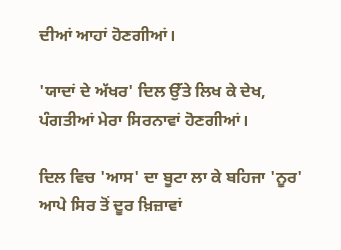ਦੀਆਂ ਆਹਾਂ ਹੋਣਗੀਆਂ।

'ਯਾਦਾਂ ਦੇ ਅੱਖਰ' ਦਿਲ ਉੱਤੇ ਲਿਖ ਕੇ ਦੇਖ,
ਪੰਗਤੀਆਂ ਮੇਰਾ ਸਿਰਨਾਵਾਂ ਹੋਣਗੀਆਂ।

ਦਿਲ ਵਿਚ 'ਆਸ' ਦਾ ਬੂਟਾ ਲਾ ਕੇ ਬਹਿਜਾ 'ਨੂਰ'
ਆਪੇ ਸਿਰ ਤੋਂ ਦੂਰ ਖ਼ਿਜ਼ਾਵਾਂ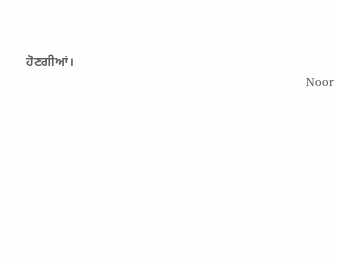ਹੋਣਗੀਆਂ।
                                                                      Noor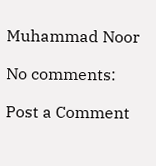Muhammad Noor

No comments:

Post a Comment